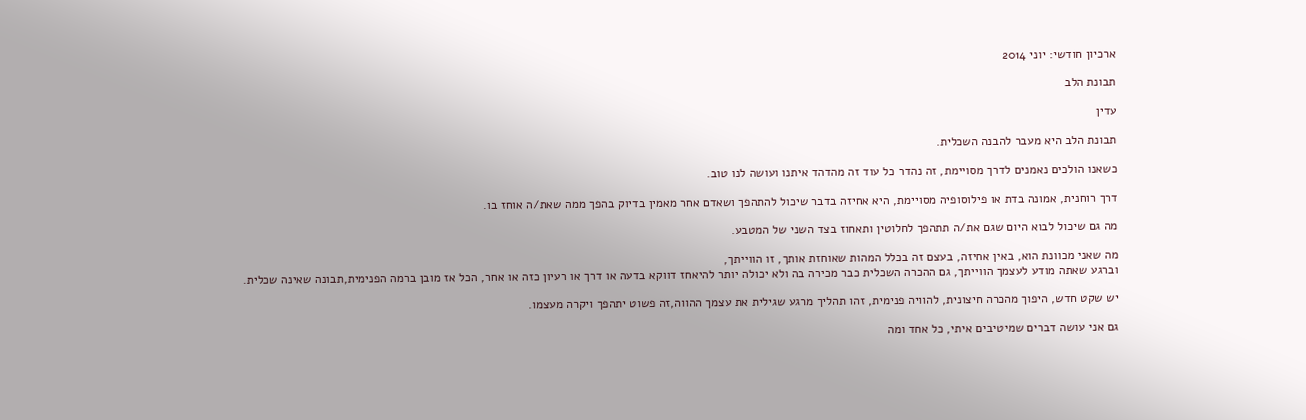ארכיון חודשי: יוני 2014

תבונת הלב

עדין

תבונת הלב היא מעבר להבנה השכלית.

כשאנו הולכים נאמנים לדרך מסויימת, זה נהדר כל עוד זה מהדהד איתנו ועושה לנו טוב.

דרך רוחנית, אמונה בדת או פילוסופיה מסויימת, היא אחיזה בדבר שיכול להתהפך ושאדם אחר מאמין בדיוק בהפך ממה שאת/ה אוחז בו.

מה גם שיכול לבוא היום שגם את/ה תתהפך לחלוטין ותאחוז בצד השני של המטבע.

מה שאני מכוונת הוא, באין אחיזה, בעצם זה בכלל המהות שאוחזת אותך, זו הווייתך,
וברגע שאתה מודע לעצמך הווייתך, גם ההכרה השכלית כבר מכירה בה ולא יכולה יותר להיאחז דווקא בדעה או דרך או רעיון כזה או אחר, הכל אז מובן ברמה הפנימית,תבונה שאינה שכלית.

יש שקט חדש, היפוך מהכרה חיצונית, להוויה פנימית, זהו תהליך מרגע שגילית את עצמך ההווה,זה פשוט יתהפך ויקרה מעצמו.

גם אני עושה דברים שמיטיבים איתי, כל אחד ומה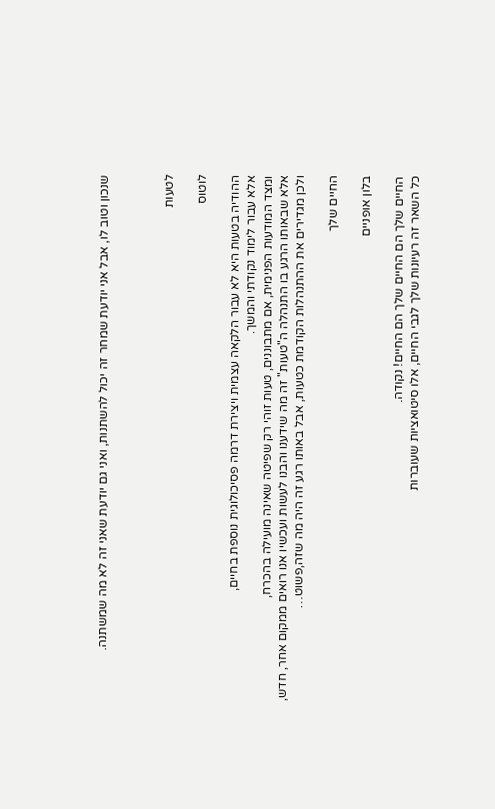שנכון וטוב לו, אבל אני יודעת שמחר זה יכול להשתנות, ואני גם יודעת שאני זה לא מה שמשתנה.



לטעות

לוטוס

ההודיה בטעות היא לא עבור הלקאה עצמית ויצירת דרמה פסיכולוגית נוספת בחיים,
אלא עבור לימוד נקודתי והמשך.
ומצד המודעות הפנימית, אם מתבוננים, טעות זוהי רק שפיטה שאינה מועילה בהכרח,
אלא שבאותו הרגע בו התנהלה ה"טעות" זה מה שידענו והבנו לעשות ועכשיו אנו רואים ממקום אחר, חדש,
ולכן מגדירים את ההתנהלות הקודמת כטעות, אבל באותו רגע זה היה מה שזה,פשוט…

החיים שלך

בלון אופניים

החיים שלך הם החיים שלך הם החיים! נקודה.
כל השאר זה רעיונות שלך לגבי החיים, אלו סיטואציות שעוברות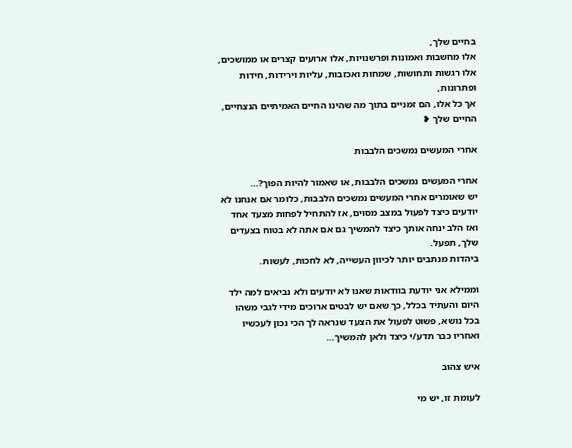בחיים שלך,
אלו מחשבות ואמונות ופרשנויות, אלו ארועים קצרים או ממושכים,
אלו רגשות ותחושות, שמחות ואכזבות, עליות וירידות, חידות ופתרונות,
אך כל אלו, הם זמניים בתוך מה שהינו החיים האמיתיים הנצחיים,
החיים שלך ❥

אחרי המעשים נמשכים הלבבות

אחרי המעשים נמשכים הלבבות, או שאמור להיות הפוך?…
יש שאומרים אחרי המעשים נמשכים הלבבות, כלומר אם אנחנו לא יודעים כיצד לפעול במצב מסוים, אז להתחיל לפחות מצעד אחד ואז הלב ינחה אותך כיצד להמשיך גם אם אתה לא בטוח בצעדים שלך, תפעל.
ביהדות מנתבים יותר לכיוון העשייה, לא לחכות, לעשות.

וממילא אני יודעת בוודאות שאנו לא יודעים ולא נביאים למה ילד היום והעתיד בכלל, כך שאם יש לבטים ארוכים מידי לגבי משהו בכל נושא, פשוט לפעול את הצעד שנראה לך הכי נכון לעכשיו ואחריו כבר תדע/י כיצד ולאן להמשיך…

איש צהוב

לעומת זו, יש מי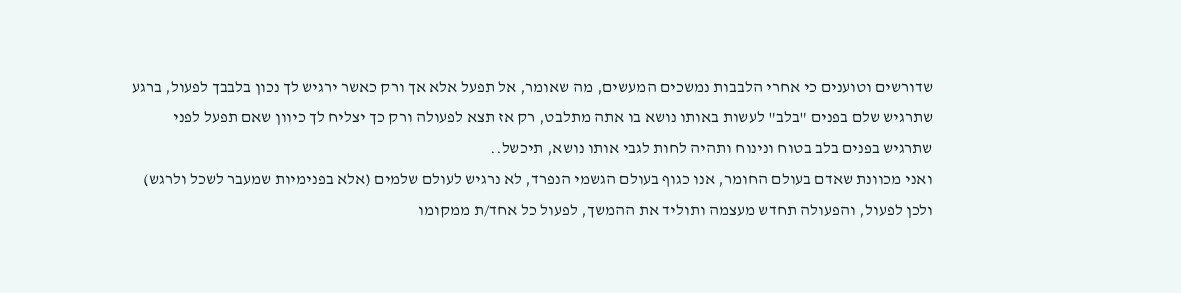שדורשים וטוענים כי אחרי הלבבות נמשכים המעשים, מה שאומר, אל תפעל אלא אך ורק כאשר ירגיש לך נכון בלבבך לפעול, ברגע שתרגיש שלם בפנים "בלב" לעשות באותו נושא בו אתה מתלבט, רק אז תצא לפעולה ורק כך יצליח לך כיוון שאם תפעל לפני שתרגיש בפנים בלב בטוח ונינוח ותהיה לחות לגבי אותו נושא, תיכשל..
ואני מכוונת שאדם בעולם החומר, אנו כגוף בעולם הגשמי הנפרד, לא נרגיש לעולם שלמים (אלא בפנימיות שמעבר לשכל ולרגש) ולכן לפעול, והפעולה תחדש מעצמה ותוליד את ההמשך, לפעול כל אחד/ת ממקומו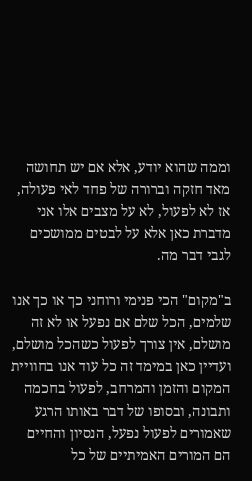וממה שהוא יודע, אלא אם יש תחושה מאד חזקה וברורה של פחד לאי פעולה, אז לא לפעול, לא על מצבים אלו אני מדברת כאן אלא על לבטים ממושכים לגבי דבר מה.

ב"מקום" הכי פנימי ורוחני כך או כך אנו שלמים, הכל שלם אם נפעל או לא זה מושלם, אין צורך לפעול כשהכל מושלם, ועדיין כאן במימד זה כל עוד אנו בחוויית המקום והזמן והמרחב, לפעול בחכמה ותבונה, ובסופו של דבר באותו הרגע שאמורים לפעול נפעל, הנסיון והחיים הם המורים האמיתיים של כל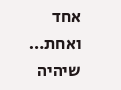אחד ואחת…
שיהיה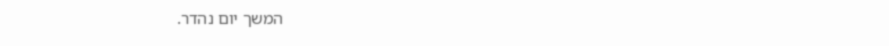המשך יום נהדר.